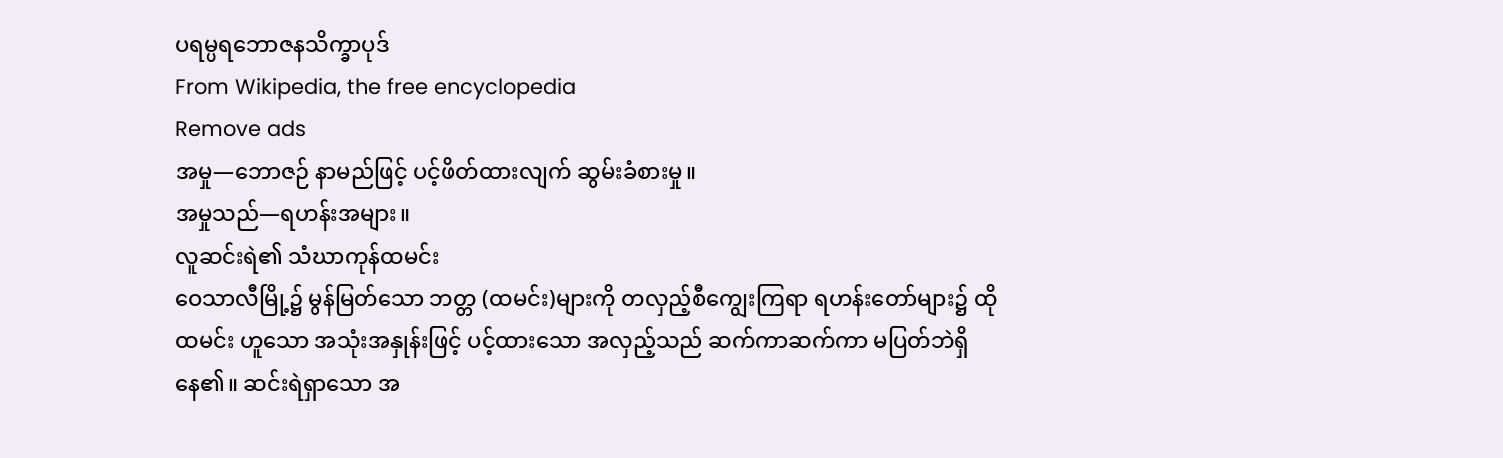ပရမ္ပရဘောဇနသိက္ခာပုဒ်
From Wikipedia, the free encyclopedia
Remove ads
အမှု—ဘောဇဉ် နာမည်ဖြင့် ပင့်ဖိတ်ထားလျက် ဆွမ်းခံစားမှု။
အမှုသည်—ရဟန်းအများ။
လူဆင်းရဲ၏ သံဃာကုန်ထမင်း
ဝေသာလီမြို့၌ မွန်မြတ်သော ဘတ္တ (ထမင်း)များကို တလှည့်စီကျွေးကြရာ ရဟန်းတော်များ၌ ထိုထမင်း ဟူသော အသုံးအနှုန်းဖြင့် ပင့်ထားသော အလှည့်သည် ဆက်ကာဆက်ကာ မပြတ်ဘဲရှိနေ၏။ ဆင်းရဲရှာသော အ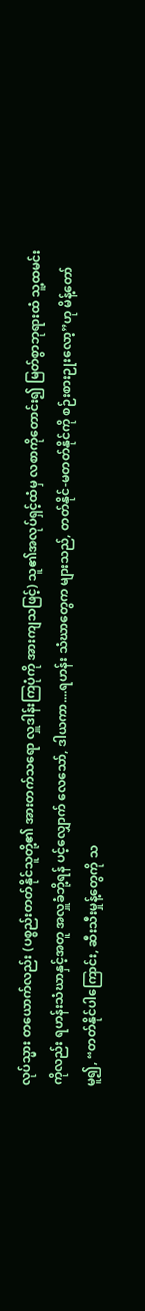လုပ်သ္မား တယောက်လည်း (ပစ္စည်းတတ်နိုင်သူတို့၏ အားတက်သရော လှူဒါန်းကြပုံကို အားကျသဖြင့်) သူ၏အလုပ်ရှင့်ထံမှ လစာကိုတောင်း၍ မြတ်စွာဘုရားထံ သူ့ထမင်းကိုလည်း ရဟန်းသံဃာနှင့်အတူ အလှူခံဘို့ရန် ပင့်လျှောက် လေသော်, ဒါယကာ....ရဟန်း သံဃာတွေက များသည်, တတ်နိုင်-မတတ်နိုင်ကို စဉ်းစားဉုးလော့”ဟု မိန့်တော်မူ၍, “တတ်နိုင်ပါကြောင်း, ဆီးသီးမှုန့်တွေကို သ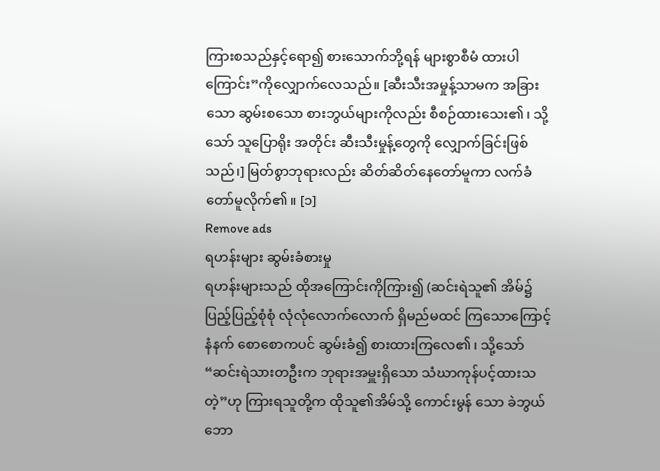ကြားစသည်နှင့်ရော၍ စားသောက်ဘို့ရန် များစွာစီမံ ထားပါကြောင်း”ကိုလျှောက်လေသည်။ [ဆီးသီးအမှုန့်သာမက အခြားသော ဆွမ်းစသော စားဘွယ်များကိုလည်း စီစဉ်ထားသေး၏၊ သို့သော် သူပြောရိုး အတိုင်း ဆီးသီးမှုန့်တွေကို လျှောက်ခြင်းဖြစ်သည်၊] မြတ်စွာဘုရားလည်း ဆိတ်ဆိတ်နေတော်မူကာ လက်ခံတော်မူလိုက်၏။ [၁]
Remove ads
ရဟန်းများ ဆွမ်းခံစားမှု
ရဟန်းများသည် ထိုအကြောင်းကိုကြား၍ (ဆင်းရဲသူ၏ အိမ်၌ ပြည့်ပြည့်စုံစုံ လုံလုံလောက်လောက် ရှိမည်မထင် ကြသောကြောင့် နံနက် စောစောကပင် ဆွမ်းခံ၍ စားထားကြလေ၏၊ သို့သော် “ဆင်းရဲသားတဦးက ဘုရားအမှူးရှိသော သံဃာကုန်ပင့်ထားသတဲ့”ဟု ကြားရသူတို့က ထိုသူ၏အိမ်သို့ ကောင်းမွန် သော ခဲဘွယ်ဘော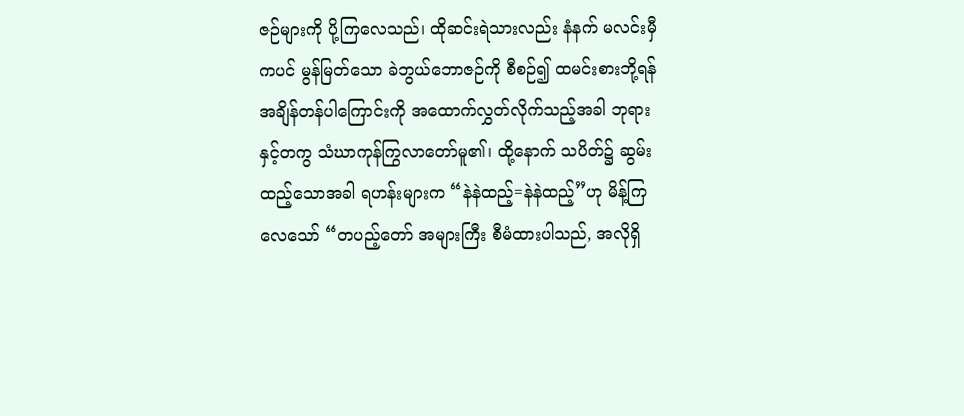ဇဉ်များကို ပို့ကြလေသည်၊ ထိုဆင်းရဲသားလည်း နံနက် မလင်းမှီကပင် မွန်မြတ်သော ခဲဘွယ်ဘောဇဉ်ကို စီစဉ်၍ ထမင်းစားဘို့ရန် အချိန်တန်ပါကြောင်းကို အထောက်လွှတ်လိုက်သည့်အခါ ဘုရားနှင့်တကွ သံဃာကုန်ကြွလာတော်မူ၏၊ ထို့နောက် သပိတ်၌ ဆွမ်းထည့်သောအခါ ရဟန်းများက “နဲနဲထည့်=နဲနဲထည့်”ဟု မိန့်ကြလေသော် “တပည့်တော် အများကြီး စီမံထားပါသည်, အလိုရှိ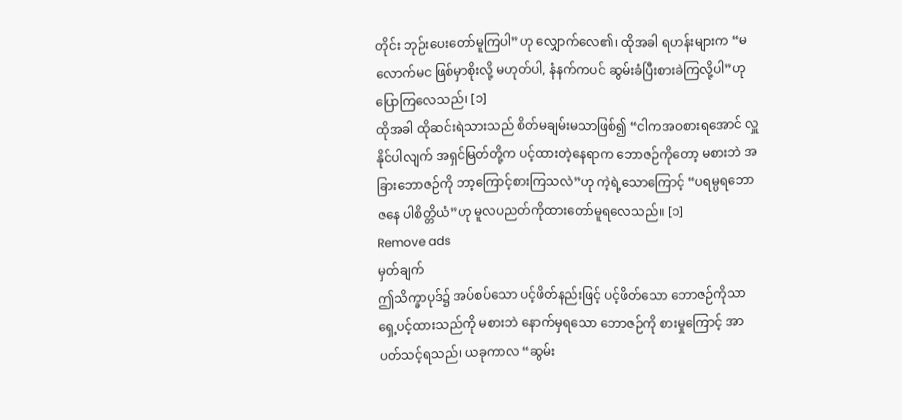တိုင်း ဘုဉ်းပေးတော်မူကြပါ”ဟု လျှောက်လေ၏၊ ထိုအခါ ရဟန်းများက “မလောက်မင ဖြစ်မှာစိုးလို့ မဟုတ်ပါ, နံနက်ကပင် ဆွမ်းခံပြီးစားခဲကြလို့ပါ”ဟု ပြောကြလေသည်၊ [၁]
ထိုအခါ ထိုဆင်းရဲသားသည် စိတ်မချမ်းမသာဖြစ်၍ “ငါကအဝစားရအောင် လှူနိုင်ပါလျက် အရှင်မြတ်တို့က ပင့်ထားတဲ့နေရာက ဘောဇဉ်ကိုတော့ မစားဘဲ အခြားဘောဇဉ်ကို ဘာ့ကြောင့်စားကြသလဲ”ဟု ကဲ့ရဲ့သောကြောင့် “ပရမ္ပရဘောဇနေ ပါစိတ္တိယံ”ဟု မူလပညတ်ကိုထားတော်မူရလေသည်။ [၁]
Remove ads
မှတ်ချက်
ဤသိက္ခာပုဒ်၌ အပ်စပ်သော ပင့်ဖိတ်နည်းဖြင့် ပင့်ဖိတ်သော ဘောဇဉ်ကိုသာ ရှေ့ပင့်ထားသည်ကို မစားဘဲ နောက်မှရသော ဘောဇဉ်ကို စားမှုကြောင့် အာပတ်သင့်ရသည်၊ ယခုကာလ “ဆွမ်း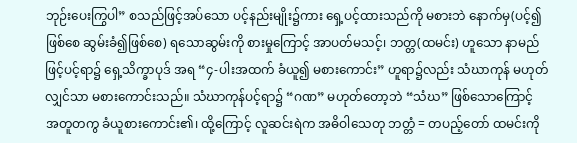ဘုဉ်းပေးကြွပါ” စသည်ဖြင့်အပ်သော ပင့်နည်းမျိုး၌ကား ရှေ့ပင့်ထားသည်ကို မစားဘဲ နောက်မှ(ပင့်၍ဖြစ်စေ ဆွမ်းခံ၍ဖြစ်စေ) ရသောဆွမ်းကို စားမှုကြောင့် အာပတ်မသင့်၊ ဘတ္တ(ထမင်း) ဟူသော နာမည်ဖြင့်ပင့်ရာ၌ ရှေ့သိက္ခာပုဒ် အရ “၄-ပါးအထက် ခံယူ၍ မစားကောင်း” ဟူရာ၌လည်း သံဃာကုန် မဟုတ်လျှင်သာ မစားကောင်းသည်။ သံဃာကုန်ပင့်ရာ၌ “ဂဏ” မဟုတ်တော့ဘဲ “သံဃ” ဖြစ်သောကြောင့် အတူတကွ ခံယူစားကောင်း၏၊ ထို့ကြောင့် လူဆင်းရဲက အဓိဝါသေတု ဘတ္တံ = တပည့်တော် ထမင်းကို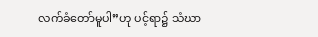လက်ခံတော်မူပါ”ဟု ပင့်ရာ၌ သံဃာ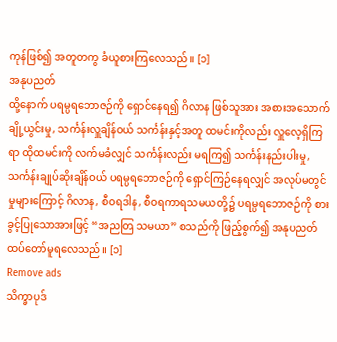ကုန်ဖြစ်၍ အတူတကွ ခံယူစားကြလေသည်။ [၁]
အနုပညတ်
ထို့နောက် ပရမ္ပရဘောဇဉ်ကို ရှောင်နေရ၍ ဂိလာန ဖြစ်သူအား အစားအသောက် ချို့ယွင်းမှု, သင်္ကန်းလှူချိန်ဝယ် သင်္ကန်းနှင့်အတူ ထမင်းကိုလည်း လှူလေ့ရှိကြရာ ထိုထမင်းကို လက်မခံလျှင် သင်္ကန်းလည်း မရကြ၍ သင်္ကန်းနည်းပါးမှု, သင်္ကန်းချုပ်ဆိုးချိန်ဝယ် ပရမ္ပရဘောဇဉ်ကို ရှောင်ကြဉ်နေရလျှင် အလုပ်မတွင်မှုများကြောင့် ဂိလာန, စီဝရဒါန, စီဝရကာရသမယတို့၌ ပရမ္ပရဘောဇဉ်ကို စားခွင့်ပြုသောအားဖြင့် “အညတြ သမယာ” စသည်ကို ဖြည့်စွက်၍ အနုပညတ် ထပ်တော်မူရလေသည်။ [၁]
Remove ads
သိက္ခာပုဒ်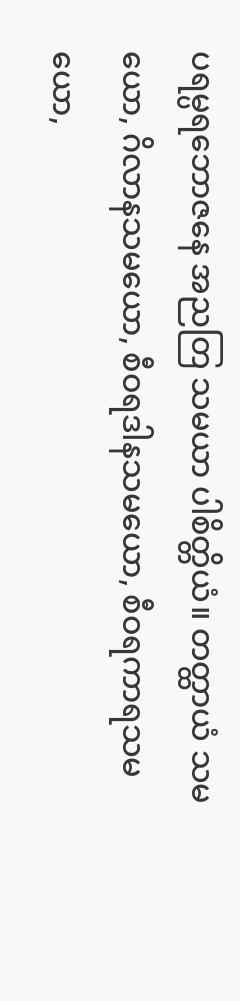ပရမ္ပရဘောဇနေ အညတြ သမယာ ပါစိတ္တိယံ။ တတ္ထာယံ သမယော, ဂိလာနသမယော, စီဝရဒါနသမယော, စီဝရကာရသမယော,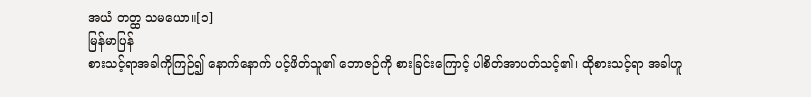အယံ တတ္ထ သမယော။[၁]
မြန်မာပြန်
စားသင့်ရာအခါကိုကြဉ်၍ နောက်နောက် ပင့်ဖိတ်သူ၏ ဘောဇဉ်ကို စားခြင်းကြောင့် ပါစိတ်အာပတ်သင့်၏၊ ထိုစားသင့်ရာ အခါဟူ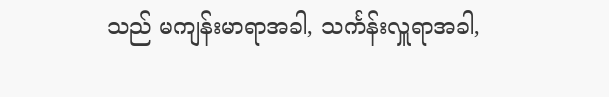သည် မကျန်းမာရာအခါ, သင်္ကန်းလှူရာအခါ,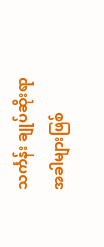သင်္ကန်း ချုပ်ဆိုးရာ အခါများဖြစ်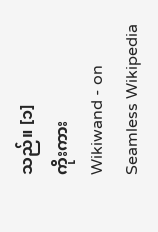သည်။ [၁]
ကိုးကား
Wikiwand - on
Seamless Wikipedia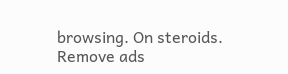browsing. On steroids.
Remove ads